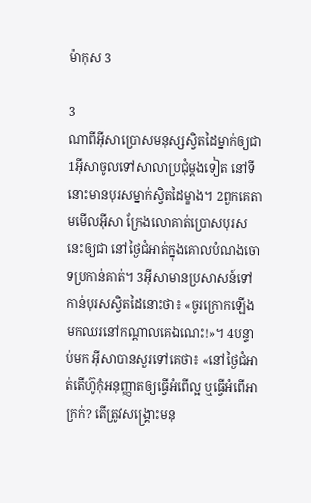ម៉ាកុស 3

3
ណាពីអ៊ីសាប្រោសមនុស្សស្វិតដៃម្នាក់ឲ្យជា
1អ៊ីសាចូលទៅសាលាប្រជុំម្ដងទៀត នៅទីនោះមានបុរសម្នាក់ស្វិតដៃម្ខាង។ 2ពួកគេតាមមើលអ៊ីសា ក្រែងលោគាត់ប្រោសបុរសនេះឲ្យជា នៅថ្ងៃជំអាត់ក្នុងគោលបំណងចោទប្រកាន់គាត់។ 3អ៊ីសាមានប្រសាសន៍ទៅកាន់បុរសស្វិតដៃនោះថា៖ «ចូរក្រោកឡើង មកឈរនៅកណ្ដាលគេឯណេះ!»។ 4បន្ទាប់មក អ៊ីសាបានសួរទៅគេថា៖ «នៅថ្ងៃជំអាត់តើហ៊ូកុំអនុញ្ញាតឲ្យធ្វើអំពើល្អ ឬធ្វើអំពើអាក្រក់? តើត្រូវសង្គ្រោះមនុ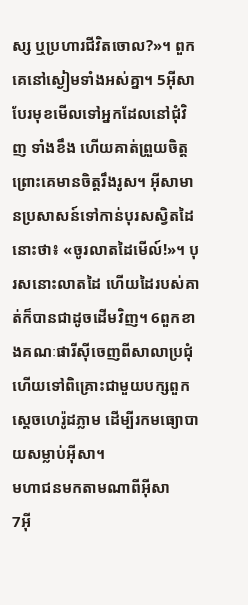ស្ស ឬប្រហារជីវិតចោល?»។ ពួកគេនៅស្ងៀមទាំងអស់គ្នា។ 5អ៊ីសាបែរមុខមើលទៅអ្នកដែលនៅជុំ‌វិញ ទាំងខឹង ហើយគាត់ព្រួយចិត្ត ព្រោះគេមានចិត្ដរឹង‌រូស។ អ៊ីសាមានប្រសាសន៍ទៅកាន់បុរសស្វិតដៃនោះថា៖ «ចូរលាតដៃមើល៍!»។ បុរសនោះលាតដៃ ហើយដៃរបស់គាត់ក៏បានជាដូចដើមវិញ។ 6ពួកខាងគណៈផារី‌ស៊ីចេញពីសាលាប្រជុំ ហើយទៅពិគ្រោះជាមួយបក្សពួកស្ដេចហេរ៉ូដភ្លាម ដើម្បីរកមធ្យោ‌បាយសម្លាប់អ៊ីសា។
មហា‌ជនមកតាមណាពីអ៊ីសា
7អ៊ី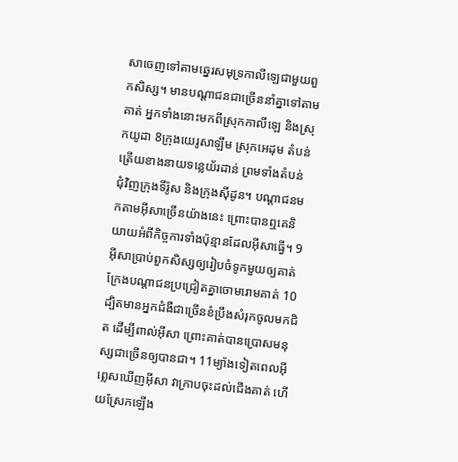សាចេញទៅតាមឆ្នេរសមុទ្រកាលី‌ឡេជាមួយពួកសិស្ស។ មានបណ្ដា‌ជនជាច្រើននាំគ្នាទៅតាមគាត់ អ្នកទាំងនោះមកពីស្រុកកាលី‌ឡេ និងស្រុកយូដា 8ក្រុងយេរូ‌សាឡឹម ស្រុកអេដុម តំបន់ត្រើយខាងនាយទន្លេយ័រ‌ដាន់ ព្រមទាំងតំបន់ជុំ‌វិញក្រុងទីរ៉ូស និងក្រុងស៊ីដូន។ បណ្ដា‌ជនមកតាមអ៊ីសាច្រើនយ៉ាងនេះ ព្រោះបានឮគេនិយាយអំពីកិច្ចការទាំងប៉ុន្មានដែលអ៊ីសាធ្វើ។ 9អ៊ីសាប្រាប់ពួកសិស្សឲ្យរៀប‌ចំទូកមួយឲ្យគាត់ ក្រែងបណ្ដា‌ជនប្រជ្រៀតគ្នាចោមរោមគាត់ 10ដ្បិតមានអ្នកជំងឺជាច្រើនខំប្រឹងសំរុកចូលមកជិត ដើម្បីពាល់អ៊ីសា ព្រោះគាត់បានប្រោសមនុស្សជាច្រើនឲ្យបានជា។ 11ម្យ៉ាងទៀតពេលអ៊ីព្លេសឃើញអ៊ីសា វាក្រាបចុះដល់ជើងគាត់ ហើយស្រែកឡើង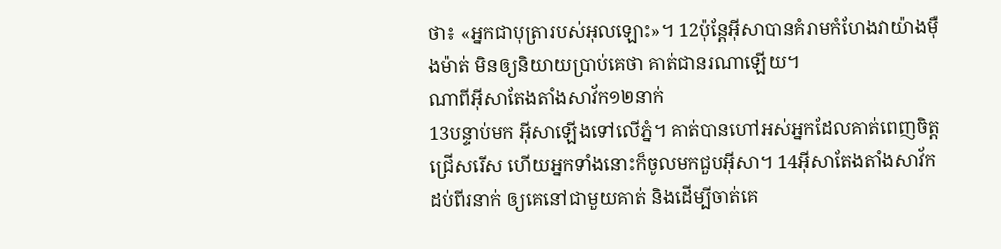ថា៖ «អ្នកជាបុត្រារបស់អុលឡោះ»។ 12ប៉ុន្ដែអ៊ីសាបានគំរាមកំហែងវាយ៉ាងម៉ឺងម៉ាត់ មិនឲ្យនិយាយប្រាប់គេថា គាត់ជានរណាឡើយ។
ណាពីអ៊ីសាតែង‌តាំងសាវ័ក១២នាក់
13បន្ទាប់មក អ៊ីសាឡើងទៅលើភ្នំ។ គាត់បានហៅអស់អ្នកដែលគាត់ពេញចិត្តជ្រើស‌រើស ហើយអ្នកទាំងនោះក៏ចូលមកជួបអ៊ីសា។ 14អ៊ីសាតែង‌តាំងសាវ័កដប់‌ពីរនាក់ ឲ្យគេនៅជាមួយគាត់ និងដើម្បីចាត់គេ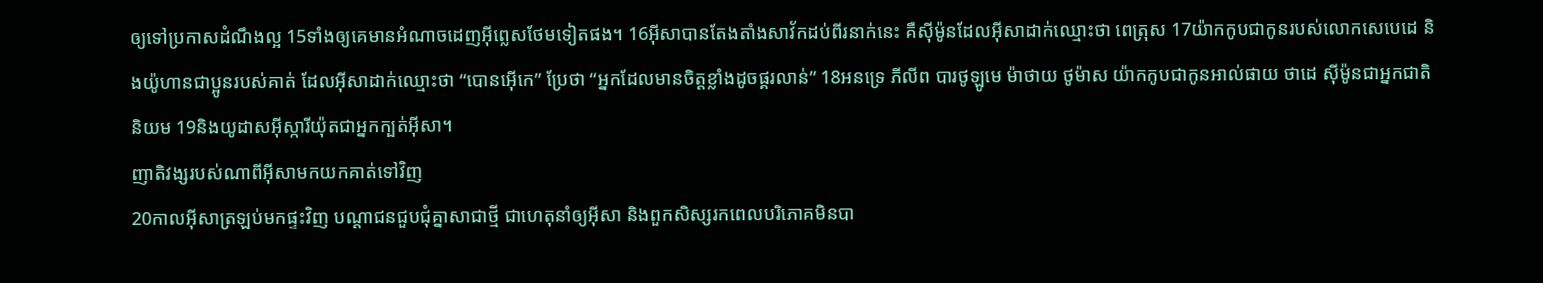ឲ្យទៅប្រកាសដំណឹង‌ល្អ 15ទាំងឲ្យគេមានអំណាចដេញអ៊ីព្លេសថែមទៀតផង។ 16អ៊ីសាបានតែង‌តាំងសាវ័កដប់‌ពីរនាក់នេះ គឺស៊ីម៉ូនដែលអ៊ីសាដាក់ឈ្មោះថា ពេត្រុស 17យ៉ាកកូបជាកូនរបស់លោកសេបេដេ និងយ៉ូហានជាប្អូនរបស់គាត់ ដែលអ៊ីសាដាក់ឈ្មោះថា “បោន‌អ៊ើកេ” ប្រែថា “អ្នកដែលមានចិត្ដខ្លាំងដូចផ្គរ‌លាន់” 18អន‌ទ្រេ ភីលីព បារថូ‌ឡូមេ ម៉ាថាយ ថូម៉ាស យ៉ាកកូបជាកូនអាល់‌ផាយ ថាដេ ស៊ីម៉ូនជាអ្នកជាតិនិយម 19និងយូដាស‌អ៊ីស្ការី‌យ៉ុតជាអ្នកក្បត់អ៊ីសា។
ញាតិ‌វង្សរបស់ណាពីអ៊ីសាមកយកគាត់ទៅវិញ
20កាលអ៊ីសាត្រឡប់មកផ្ទះវិញ បណ្ដា‌ជនជួប‌ជុំគ្នាសាជាថ្មី ជាហេតុនាំឲ្យអ៊ីសា និងពួកសិស្សរកពេលបរិភោគមិនបា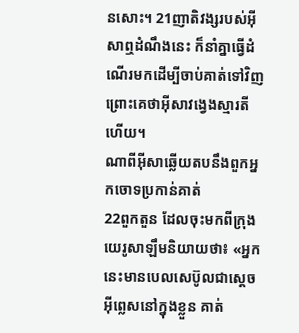នសោះ។ 21ញាតិ‌វង្សរបស់អ៊ីសាឮដំណឹងនេះ ក៏នាំគ្នាធ្វើដំណើរមកដើម្បីចាប់គាត់ទៅវិញ ព្រោះគេថាអ៊ីសាវង្វេងស្មារតីហើយ។
ណាពីអ៊ីសាឆ្លើយតបនឹងពួកអ្នកចោទប្រកាន់គាត់
22ពួកតួន ដែលចុះមកពីក្រុងយេរូ‌សាឡឹមនិយាយថា៖ «អ្នកនេះមានបេល‌សេប៊ូលជាស្ដេចអ៊ីព្លេសនៅក្នុងខ្លួន គាត់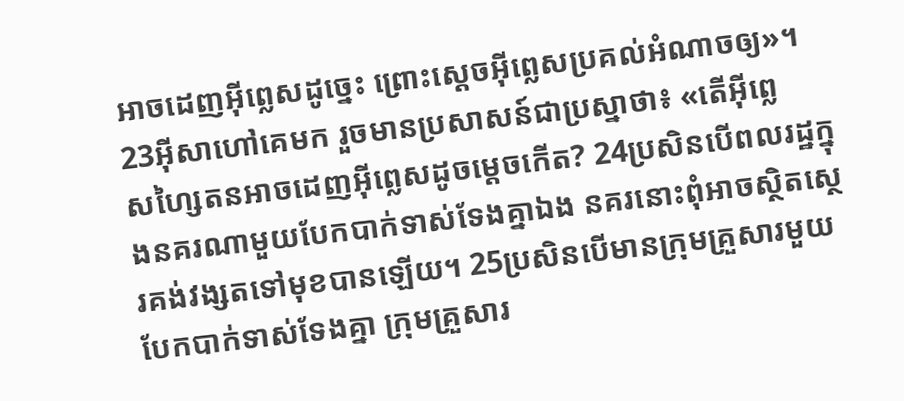អាចដេញអ៊ីព្លេសដូច្នេះ ព្រោះស្ដេចអ៊ីព្លេសប្រគល់អំណាចឲ្យ»។ 23អ៊ីសាហៅគេមក រួចមានប្រសាសន៍ជាប្រស្នាថា៖ «តើអ៊ីព្លេស‌ហ្សៃតនអាចដេញអ៊ីព្លេសដូចម្ដេចកើត? 24ប្រសិនបើពល‌រដ្ឋក្នុងនគរណាមួយបែកបាក់ទាស់‌ទែងគ្នាឯង នគរនោះពុំអាចស្ថិត‌ស្ថេរគង់វង្សតទៅមុខបានឡើយ។ 25ប្រសិនបើមានក្រុមគ្រួសារមួយបែកបាក់ទាស់‌ទែងគ្នា ក្រុមគ្រួសារ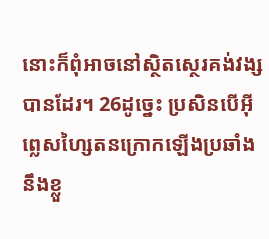នោះក៏ពុំអាចនៅស្ថិត‌ស្ថេរគង់វង្សបានដែរ។ 26ដូច្នេះ ប្រសិនបើអ៊ីព្លេស‌ហ្សៃតនក្រោកឡើងប្រឆាំងនឹងខ្លួ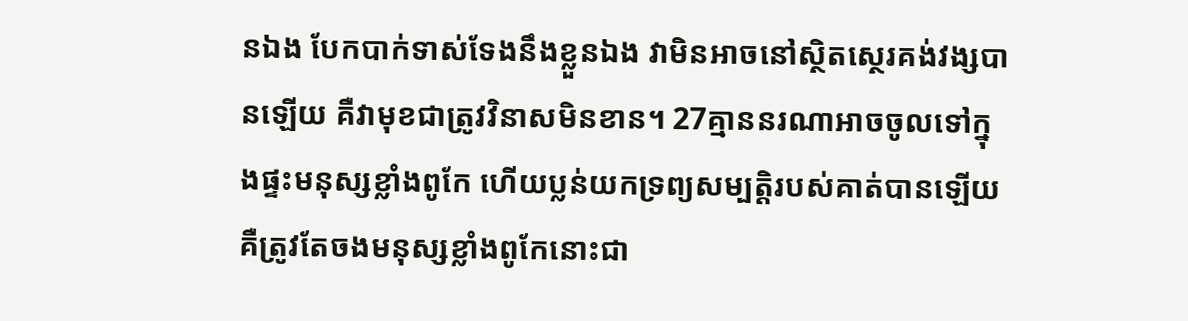នឯង បែកបាក់ទាស់‌ទែងនឹងខ្លួនឯង វាមិនអាចនៅស្ថិត‌ស្ថេរគង់‌វង្សបានឡើយ គឺវាមុខជាត្រូវវិនាសមិនខាន។ 27គ្មាននរណាអាចចូលទៅក្នុងផ្ទះមនុស្សខ្លាំងពូកែ ហើយប្លន់យកទ្រព្យសម្បត្តិរបស់គាត់បានឡើយ គឺត្រូវតែចងមនុស្សខ្លាំងពូកែនោះជា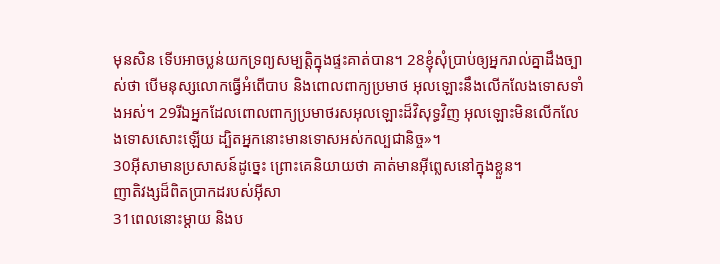មុនសិន ទើបអាចប្លន់យកទ្រព្យសម្បត្តិក្នុងផ្ទះគាត់បាន។ 28ខ្ញុំសុំប្រាប់ឲ្យអ្នករាល់គ្នាដឹងច្បាស់ថា បើមនុស្សលោកធ្វើអំពើបាប និងពោលពាក្យប្រមាថ អុលឡោះនឹងលើក‌លែងទោសទាំងអស់។ 29រីឯអ្នកដែលពោលពាក្យប្រមាថរស‌អុលឡោះដ៏វិសុទ្ធវិញ អុលឡោះមិនលើក‌លែងទោសសោះឡើយ ដ្បិតអ្នកនោះមានទោសអស់‌កល្បជានិច្ច»។
30អ៊ីសាមានប្រសាសន៍ដូច្នេះ ព្រោះគេនិយាយថា គាត់មានអ៊ីព្លេសនៅក្នុងខ្លួន។
ញាតិ‌វង្សដ៏ពិតប្រាកដរបស់អ៊ីសា
31ពេលនោះម្តាយ និងប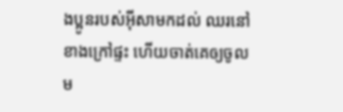ងប្អូនរបស់អ៊ីសាមកដល់ ឈរនៅខាងក្រៅផ្ទះ ហើយចាត់គេឲ្យចូលម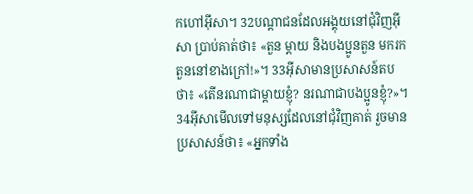កហៅអ៊ីសា។ 32បណ្ដា‌ជនដែលអង្គុយនៅជុំ‌វិញអ៊ីសា ប្រាប់គាត់ថា៖ «តួន ម្ដាយ និងបងប្អូនតួន មករកតួននៅខាងក្រៅ!»។ 33អ៊ីសាមានប្រសាសន៍តបថា៖ «តើនរណាជាម្ដាយខ្ញុំ? នរណាជាបងប្អូនខ្ញុំ?»។ 34អ៊ីសាមើលទៅមនុស្សដែលនៅជុំ‌វិញគាត់ រួចមានប្រសាសន៍ថា៖ «អ្នកទាំង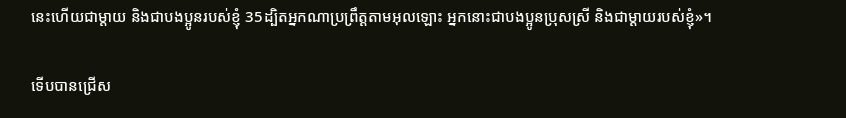នេះហើយជាម្តាយ និងជាបងប្អូនរបស់ខ្ញុំ 35ដ្បិតអ្នកណាប្រព្រឹត្ដតាមអុលឡោះ អ្នកនោះជាបងប្អូនប្រុសស្រី និងជាម្ដាយរបស់ខ្ញុំ»។

ទើបបានជ្រើស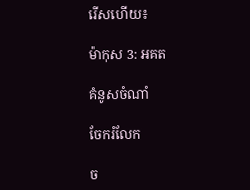រើសហើយ៖

ម៉ាកុស 3: អគត

គំនូសចំណាំ

ចែករំលែក

ច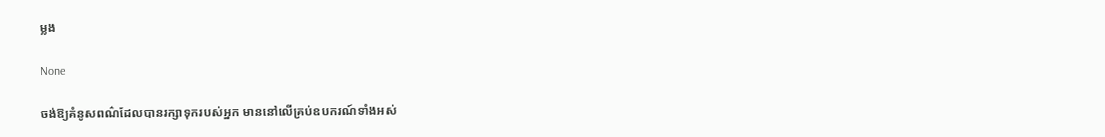ម្លង

None

ចង់ឱ្យគំនូសពណ៌ដែលបានរក្សាទុករបស់អ្នក មាននៅលើគ្រប់ឧបករណ៍ទាំងអស់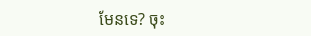មែនទេ? ចុះ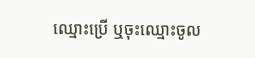ឈ្មោះប្រើ ឬចុះឈ្មោះចូល